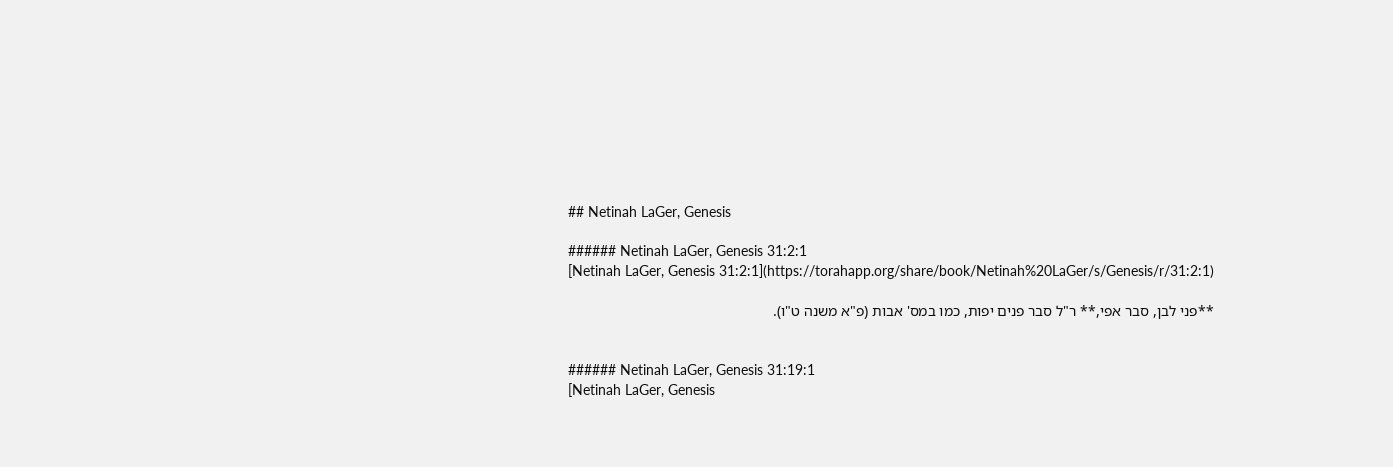## Netinah LaGer, Genesis

###### Netinah LaGer, Genesis 31:2:1
[Netinah LaGer, Genesis 31:2:1](https://torahapp.org/share/book/Netinah%20LaGer/s/Genesis/r/31:2:1)

**פני לבן, סבר אפי,** ר"ל סבר פנים יפות, כמו במס' אבות (פ"א משנה ט"ו).


###### Netinah LaGer, Genesis 31:19:1
[Netinah LaGer, Genesis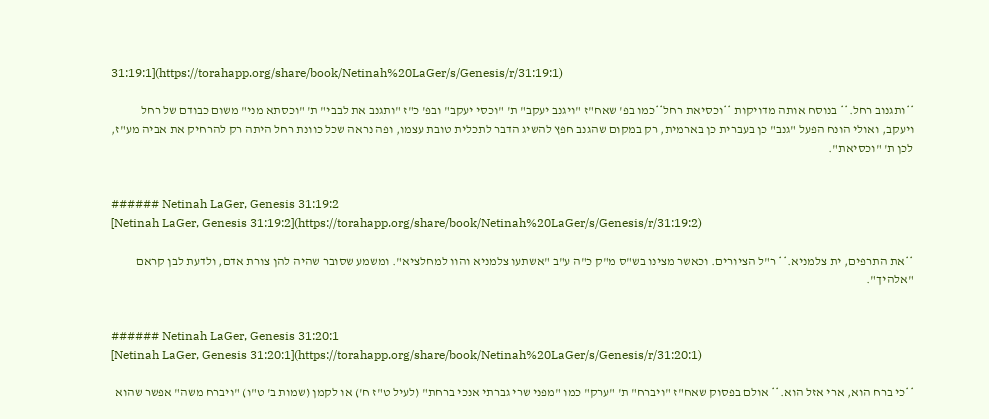31:19:1](https://torahapp.org/share/book/Netinah%20LaGer/s/Genesis/r/31:19:1)

**ותגנוב רחל.** בנוסח אותה מדויקות **וכסיאת רחל**כמו בפ' שאח"ז "ויגנב יעקב" ת' "וכסי יעקב" ובפ' כ"ז "ותגנב את לבבי" ת' "וכסתא מני" משום כבודם של רחל ויעקב, ואולי הונח הפעל "גנב" כן בעברית כן בארמית, רק במקום שהגנב חפץ להשיג הדבר לתכלית טובת עצמו, ופה נראה שכל כוונת רחל היתה רק להרחיק את אביה מע"ז, לכן ת' "וכסיאת".


###### Netinah LaGer, Genesis 31:19:2
[Netinah LaGer, Genesis 31:19:2](https://torahapp.org/share/book/Netinah%20LaGer/s/Genesis/r/31:19:2)

**את התרפים, ית צלמניא.** ר"ל הציורים. וכאשר מצינו בש"ס מ"ק כ"ה ע"ב "אשתעו צלמניא והוו למחלציא". ומשמע שסובר שהיה להן צורת אדם, ולדעת לבן קראם "אלהיך".


###### Netinah LaGer, Genesis 31:20:1
[Netinah LaGer, Genesis 31:20:1](https://torahapp.org/share/book/Netinah%20LaGer/s/Genesis/r/31:20:1)

**כי ברח הוא, ארי אזל הוא.** אולם בפסוק שאח"ז "ויברח" ת' "ערק" כמו "מפני שרי גברתי אנכי ברחת" (לעיל ט"ז ח') או לקמן (שמות ב' ט"ו) "ויברח משה" אפשר שהוא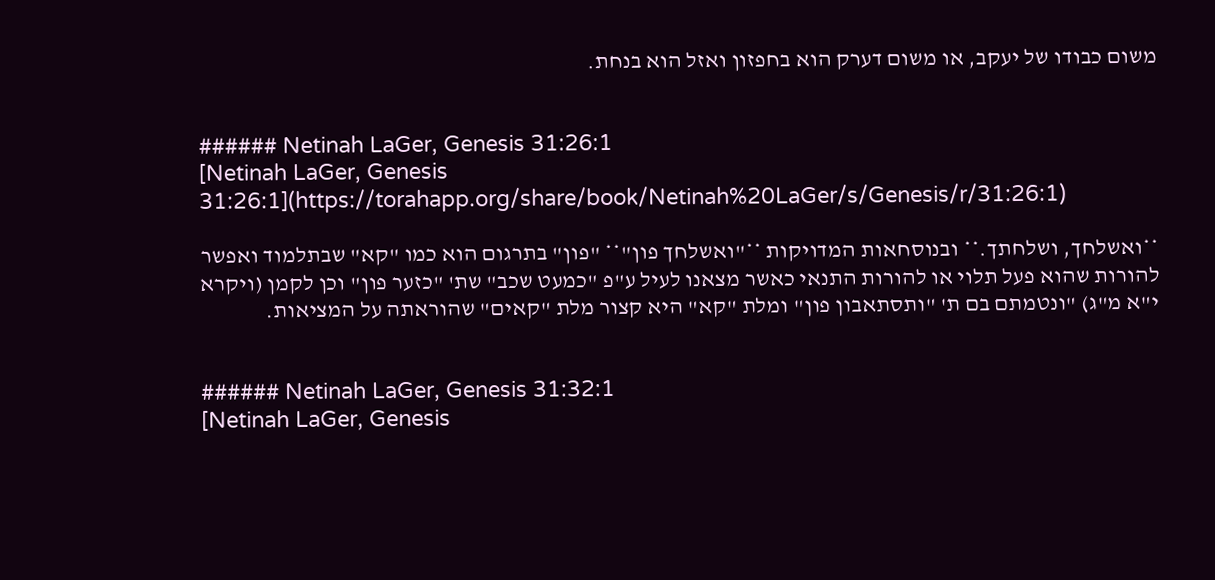משום כבודו של יעקב, או משום דערק הוא בחפזון ואזל הוא בנחת.


###### Netinah LaGer, Genesis 31:26:1
[Netinah LaGer, Genesis 31:26:1](https://torahapp.org/share/book/Netinah%20LaGer/s/Genesis/r/31:26:1)

**ואשלחך, ושלחתך.** ובנוסחאות המדויקות **"ואשלחך פון"** "פון" בתרגום הוא כמו "קא" שבתלמוד ואפשר להורות שהוא פעל תלוי או להורות התנאי כאשר מצאנו לעיל ע"פ "כמעט שכב" שת' "כזער פון" וכן לקמן (ויקרא י"א מ"ג) "ונטמתם בם ת' "ותסתאבון פון" ומלת "קא" היא קצור מלת "קאים" שהוראתה על המציאות.


###### Netinah LaGer, Genesis 31:32:1
[Netinah LaGer, Genesis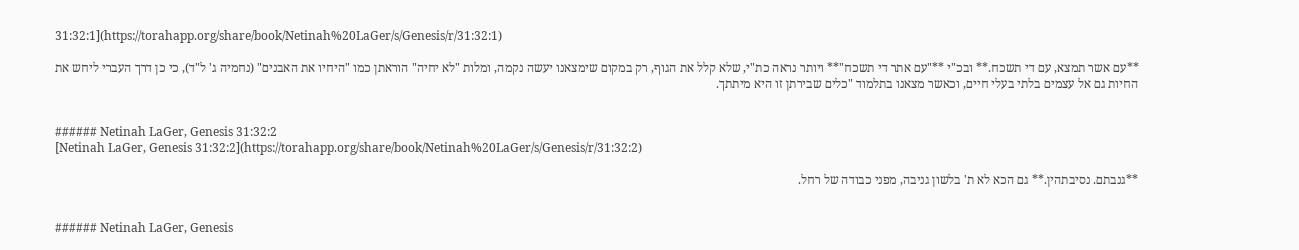31:32:1](https://torahapp.org/share/book/Netinah%20LaGer/s/Genesis/r/31:32:1)

**עם אשר תמצא, עם די תשכח.** ובכ"י **"עם אתר די תשכח"** ויותר נראה כת"י, שלא קלל את הגוף, רק במקום שימצאנו יעשה נקמה, ומלות "לא יחיה" הוראתן כמו "היחיו את האבנים" (נחמיה ג' ל"ד), כי כן דרך העברי ליחש את החיות גם אל עצמים בלתי בעלי חיים, וכאשר מצאנו בתלמוד "כלים שבירתן זו היא מיתתך.


###### Netinah LaGer, Genesis 31:32:2
[Netinah LaGer, Genesis 31:32:2](https://torahapp.org/share/book/Netinah%20LaGer/s/Genesis/r/31:32:2)

**גנבתם. נסיבתהין.** גם הכא לא ת' בלשון גניבה, מפני כבודה של רחל.


###### Netinah LaGer, Genesis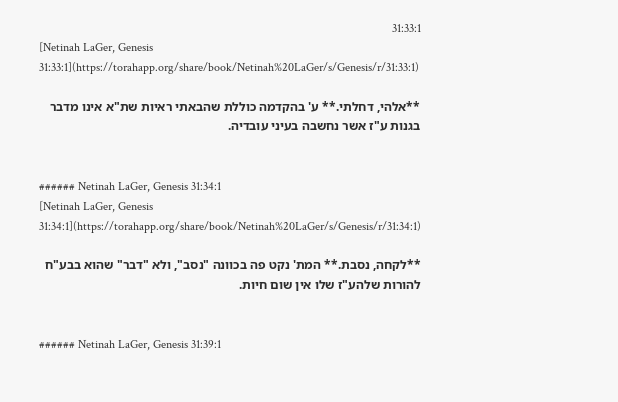31:33:1
[Netinah LaGer, Genesis 31:33:1](https://torahapp.org/share/book/Netinah%20LaGer/s/Genesis/r/31:33:1)

**אלהי, דחלתי.** ע' בהקדמה כוללת שהבאתי ראיות שת"א אינו מדבר בגנות ע"ז אשר נחשבה בעיני עובדיה.


###### Netinah LaGer, Genesis 31:34:1
[Netinah LaGer, Genesis 31:34:1](https://torahapp.org/share/book/Netinah%20LaGer/s/Genesis/r/31:34:1)

**לקחה, נסבת.** המת' נקט פה בכוונה "נסב", ולא "דבר" שהוא בבע"ח להורות שלהע"ז שלו אין שום חיות.


###### Netinah LaGer, Genesis 31:39:1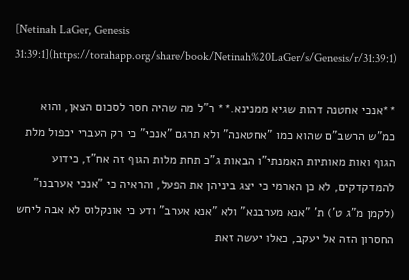[Netinah LaGer, Genesis 31:39:1](https://torahapp.org/share/book/Netinah%20LaGer/s/Genesis/r/31:39:1)

**אנכי אחטנה דהות שגיא ממנינא.** ר"ל מה שהיה חסר לסכום הצאן, והוא כמ"ש הרשב"ם שהוא כמו "אחטאנה" ולא תרגם "אנכי" כי רק העברי יכפול מלת הגוף ואות מאותיות האמנתי"ו הבאות ג"כ תחת מלות הגוף זה אח"ז, כידוע להמדקדקים, לא כן הארמי כי יצג ביניהן את הפעל, והראיה כי "אנכי אערבנו" (לקמן מ"ג ט') ת' "אנא מערבנא" ולא "אנא אערב" ודע כי אונקלוס לא אבה ליחש החסרון הזה אל יעקב, כאלו יעשה זאת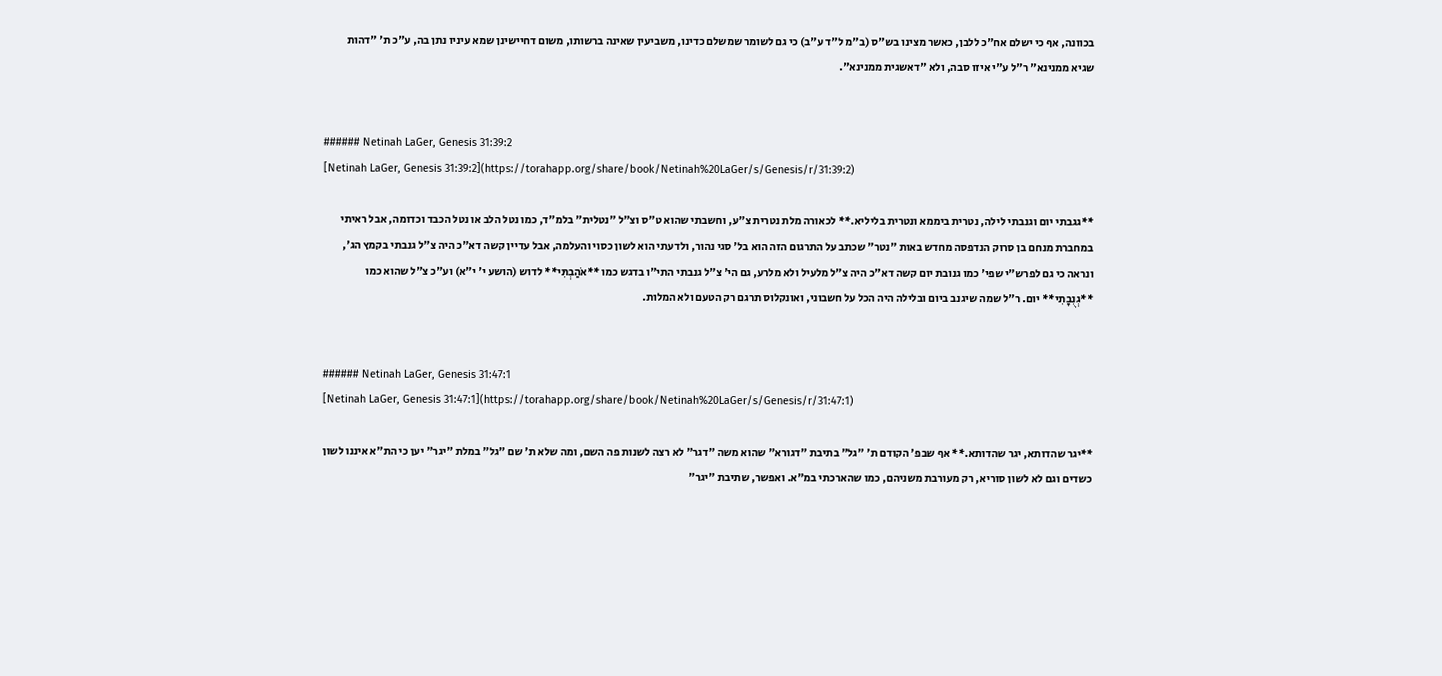בכוונה, אף כי ישלם אח"כ ללבן, כאשר מצינו בש"ס (ב"מ ל"ד ע"ב) כי גם לשומר שמשלם כדינו, משביעין שאינה ברשותו, משום דחיישינן שמא עיניו נתן בה, ע"כ ת' "דהות שגיא ממנינא" ר"ל ע"י איזו סבה, ולא "דאשגית ממנינא".


###### Netinah LaGer, Genesis 31:39:2
[Netinah LaGer, Genesis 31:39:2](https://torahapp.org/share/book/Netinah%20LaGer/s/Genesis/r/31:39:2)

**גגבתי יום וגנבתי לילה, נטרית ביממא ונטרית בליליא.** לכאורה מלת נטרית צ"ע, וחשבתי שהוא ט"ס וצ"ל "נטלית" בלמ"ד, כמו נטל הלב או נטל הכבד וכדומה, אבל ראיתי במחברת מנחם בן סרוק הנדפסה מחדש באות "נטר" שכתב על התרגום הזה הוא בל' סגי נהור, ולדעתי הוא לשון כסוי והעלמה, אבל עדיין קשה דא"כ היה צ"ל גנבתי בקמץ הג', ונראה כי גם לפרש"י שפי' כמו גנובת יום קשה דא"כ היה צ"ל מלעיל ולא מלרע, גם הי' צ"ל גנבתי התי"ו בדגש כמו **אֹהַבְתִּי** לדוש (הושע י' י"א) וע"כ צ"ל שהוא כמו **גְנֻבָתִי** יום. ר"ל שמה שיגנב ביום ובלילה היה הכל על חשבוני, ואונקלוס תרגם רק הטעם ולא המלות.


###### Netinah LaGer, Genesis 31:47:1
[Netinah LaGer, Genesis 31:47:1](https://torahapp.org/share/book/Netinah%20LaGer/s/Genesis/r/31:47:1)

**יגר שהדותא, יגר שהדותא.** אף שבפ' הקודם ת' "גל" בתיבת "דגורא" שהוא משה "דגר" לא רצה לשנות פה השם, ומה שלא ת' שם "גל" במלת "יגר" יען כי הת"א איננו לשון כשדים וגם לא לשון סוריא, רק מעורבת משניהם, כמו שהארכתי במ"א. ואפשר, שתיבת "יגר"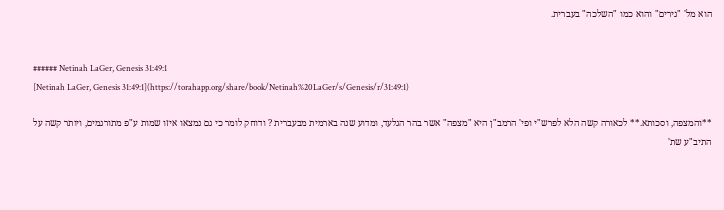הוא מל' "גירים" והוא כמו "השלכה" בעברית.


###### Netinah LaGer, Genesis 31:49:1
[Netinah LaGer, Genesis 31:49:1](https://torahapp.org/share/book/Netinah%20LaGer/s/Genesis/r/31:49:1)

**והמצפה, וסכותא.** לכאורה קשה הלא לפרש"י ופי' הרמב"ן היא "מצפה" אשר בהר הגלעד, ומדוע שנה בארמית מבעברית ? ודוחק לומר כי גם נמצאו איזו שמות ע"פ מתורגמים, ויותר קשה על התיב"ע שת'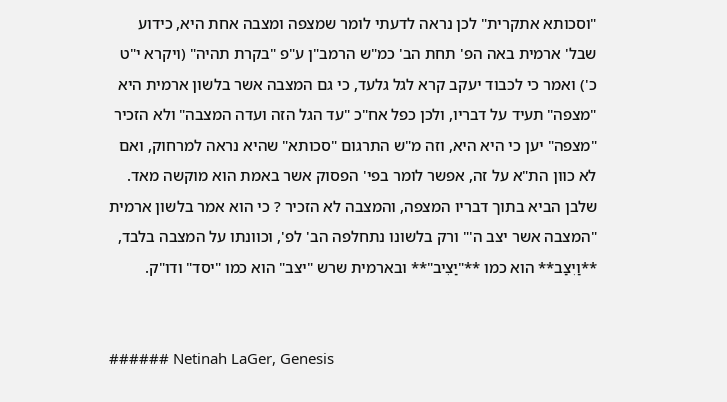"וסכותא אתקרית" לכן נראה לדעתי לומר שמצפה ומצבה אחת היא, כידוע שבל' ארמית באה הפ' תחת הב' כמ"ש הרמב"ן ע"פ "בקרת תהיה" (ויקרא י"ט כ') ואמר כי לכבוד יעקב קרא לגל גלעד, כי גם המצבה אשר בלשון ארמית היא "מצפה" תעיד על דבריו, ולכן כפל אח"כ "עד הגל הזה ועדה המצבה" ולא הזכיר "מצפה" יען כי היא היא, וזה מ"ש התרגום "סכותא" שהיא נראה למרחוק, ואם לא כוון הת"א על זה, אפשר לומר בפי' הפסוק אשר באמת הוא מוקשה מאד. שלבן הביא בתוך דבריו המצפה, והמצבה לא הזכיר ? כי הוא אמר בלשון ארמית "המצבה אשר יצב ה'" ורק בלשונו נתחלפה הב' לפ', וכוונתו על המצבה בלבד, **וַיִצַב** הוא כמו **"יַצִיב"** ובארמית שרש "יצב" הוא כמו "יסד" ודו"ק.


###### Netinah LaGer, Genesis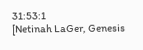31:53:1
[Netinah LaGer, Genesis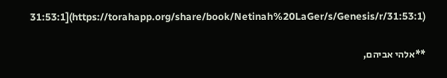31:53:1](https://torahapp.org/share/book/Netinah%20LaGer/s/Genesis/r/31:53:1)

**אלהי אביהם,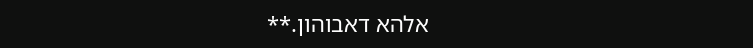אלהא דאבוהון.**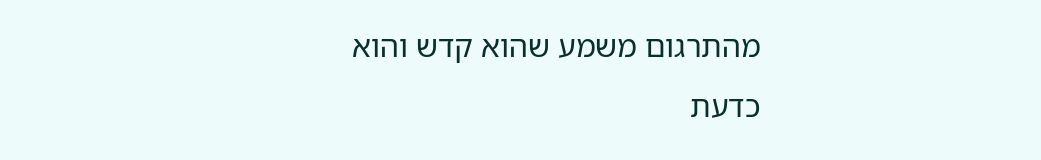מהתרגום משמע שהוא קדש והוא כדעת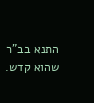התנא בב"ר שהוא קדש.